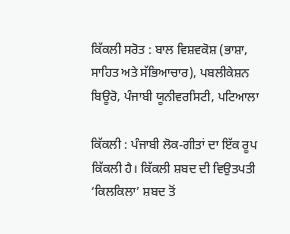ਕਿੱਕਲੀ ਸਰੋਤ : ਬਾਲ ਵਿਸ਼ਵਕੋਸ਼ (ਭਾਸ਼ਾ, ਸਾਹਿਤ ਅਤੇ ਸੱਭਿਆਚਾਰ), ਪਬਲੀਕੇਸ਼ਨ ਬਿਊਰੋ, ਪੰਜਾਬੀ ਯੂਨੀਵਰਸਿਟੀ, ਪਟਿਆਲਾ

ਕਿੱਕਲੀ : ਪੰਜਾਬੀ ਲੋਕ-ਗੀਤਾਂ ਦਾ ਇੱਕ ਰੂਪ ਕਿੱਕਲੀ ਹੈ। ਕਿੱਕਲੀ ਸ਼ਬਦ ਦੀ ਵਿਉਤਪਤੀ ‘ਕਿਲਕਿਲਾ’ ਸ਼ਬਦ ਤੋਂ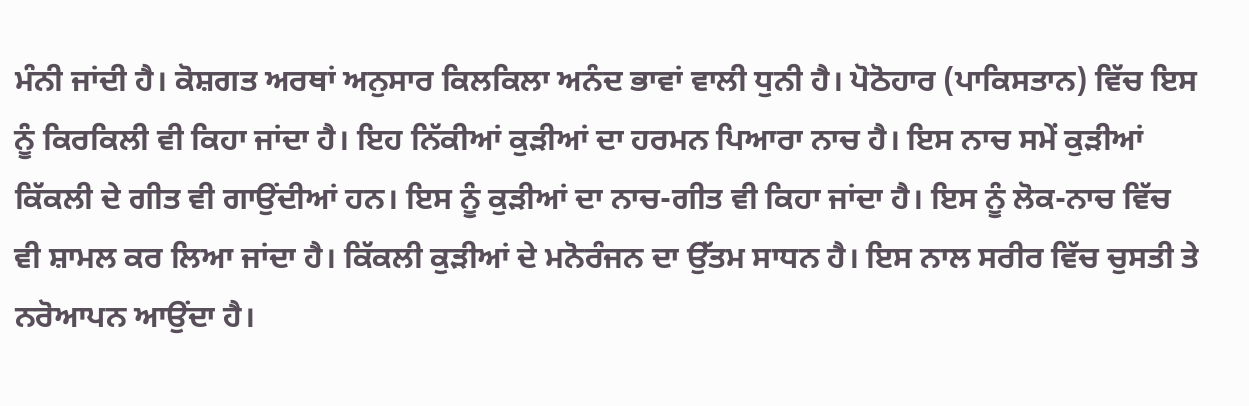ਮੰਨੀ ਜਾਂਦੀ ਹੈ। ਕੋਸ਼ਗਤ ਅਰਥਾਂ ਅਨੁਸਾਰ ਕਿਲਕਿਲਾ ਅਨੰਦ ਭਾਵਾਂ ਵਾਲੀ ਧੁਨੀ ਹੈ। ਪੋਠੋਹਾਰ (ਪਾਕਿਸਤਾਨ) ਵਿੱਚ ਇਸ ਨੂੰ ਕਿਰਕਿਲੀ ਵੀ ਕਿਹਾ ਜਾਂਦਾ ਹੈ। ਇਹ ਨਿੱਕੀਆਂ ਕੁੜੀਆਂ ਦਾ ਹਰਮਨ ਪਿਆਰਾ ਨਾਚ ਹੈ। ਇਸ ਨਾਚ ਸਮੇਂ ਕੁੜੀਆਂ ਕਿੱਕਲੀ ਦੇ ਗੀਤ ਵੀ ਗਾਉਂਦੀਆਂ ਹਨ। ਇਸ ਨੂੰ ਕੁੜੀਆਂ ਦਾ ਨਾਚ-ਗੀਤ ਵੀ ਕਿਹਾ ਜਾਂਦਾ ਹੈ। ਇਸ ਨੂੰ ਲੋਕ-ਨਾਚ ਵਿੱਚ ਵੀ ਸ਼ਾਮਲ ਕਰ ਲਿਆ ਜਾਂਦਾ ਹੈ। ਕਿੱਕਲੀ ਕੁੜੀਆਂ ਦੇ ਮਨੋਰੰਜਨ ਦਾ ਉੱਤਮ ਸਾਧਨ ਹੈ। ਇਸ ਨਾਲ ਸਰੀਰ ਵਿੱਚ ਚੁਸਤੀ ਤੇ ਨਰੋਆਪਨ ਆਉਂਦਾ ਹੈ।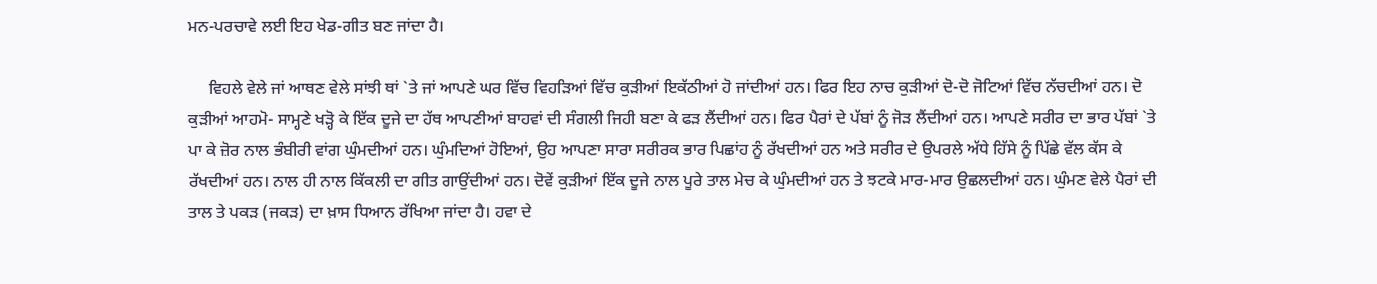ਮਨ-ਪਰਚਾਵੇ ਲਈ ਇਹ ਖੇਡ-ਗੀਤ ਬਣ ਜਾਂਦਾ ਹੈ।

     ਵਿਹਲੇ ਵੇਲੇ ਜਾਂ ਆਥਣ ਵੇਲੇ ਸਾਂਝੀ ਥਾਂ `ਤੇ ਜਾਂ ਆਪਣੇ ਘਰ ਵਿੱਚ ਵਿਹੜਿਆਂ ਵਿੱਚ ਕੁੜੀਆਂ ਇਕੱਠੀਆਂ ਹੋ ਜਾਂਦੀਆਂ ਹਨ। ਫਿਰ ਇਹ ਨਾਚ ਕੁੜੀਆਂ ਦੋ-ਦੋ ਜੋਟਿਆਂ ਵਿੱਚ ਨੱਚਦੀਆਂ ਹਨ। ਦੋ ਕੁੜੀਆਂ ਆਹਮੋ- ਸਾਮ੍ਹਣੇ ਖੜ੍ਹੋ ਕੇ ਇੱਕ ਦੂਜੇ ਦਾ ਹੱਥ ਆਪਣੀਆਂ ਬਾਹਵਾਂ ਦੀ ਸੰਗਲੀ ਜਿਹੀ ਬਣਾ ਕੇ ਫੜ ਲੈਂਦੀਆਂ ਹਨ। ਫਿਰ ਪੈਰਾਂ ਦੇ ਪੱਬਾਂ ਨੂੰ ਜੋੜ ਲੈਂਦੀਆਂ ਹਨ। ਆਪਣੇ ਸਰੀਰ ਦਾ ਭਾਰ ਪੱਬਾਂ `ਤੇ ਪਾ ਕੇ ਜ਼ੋਰ ਨਾਲ ਭੰਬੀਰੀ ਵਾਂਗ ਘੁੰਮਦੀਆਂ ਹਨ। ਘੁੰਮਦਿਆਂ ਹੋਇਆਂ, ਉਹ ਆਪਣਾ ਸਾਰਾ ਸਰੀਰਕ ਭਾਰ ਪਿਛਾਂਹ ਨੂੰ ਰੱਖਦੀਆਂ ਹਨ ਅਤੇ ਸਰੀਰ ਦੇ ਉਪਰਲੇ ਅੱਧੇ ਹਿੱਸੇ ਨੂੰ ਪਿੱਛੇ ਵੱਲ ਕੱਸ ਕੇ ਰੱਖਦੀਆਂ ਹਨ। ਨਾਲ ਹੀ ਨਾਲ ਕਿੱਕਲੀ ਦਾ ਗੀਤ ਗਾਉਂਦੀਆਂ ਹਨ। ਦੋਵੇਂ ਕੁੜੀਆਂ ਇੱਕ ਦੂਜੇ ਨਾਲ ਪੂਰੇ ਤਾਲ ਮੇਚ ਕੇ ਘੁੰਮਦੀਆਂ ਹਨ ਤੇ ਝਟਕੇ ਮਾਰ-ਮਾਰ ਉਛਲਦੀਆਂ ਹਨ। ਘੁੰਮਣ ਵੇਲੇ ਪੈਰਾਂ ਦੀ ਤਾਲ ਤੇ ਪਕੜ (ਜਕੜ) ਦਾ ਖ਼ਾਸ ਧਿਆਨ ਰੱਖਿਆ ਜਾਂਦਾ ਹੈ। ਹਵਾ ਦੇ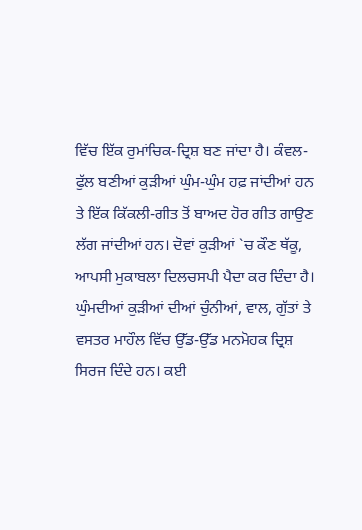ਵਿੱਚ ਇੱਕ ਰੁਮਾਂਚਿਕ-ਦ੍ਰਿਸ਼ ਬਣ ਜਾਂਦਾ ਹੈ। ਕੰਵਲ- ਫੁੱਲ ਬਣੀਆਂ ਕੁੜੀਆਂ ਘੁੰਮ-ਘੁੰਮ ਹਫ਼ ਜਾਂਦੀਆਂ ਹਨ ਤੇ ਇੱਕ ਕਿੱਕਲੀ-ਗੀਤ ਤੋਂ ਬਾਅਦ ਹੋਰ ਗੀਤ ਗਾਉਣ ਲੱਗ ਜਾਂਦੀਆਂ ਹਨ। ਦੋਵਾਂ ਕੁੜੀਆਂ `ਚ ਕੌਣ ਥੱਕੂ, ਆਪਸੀ ਮੁਕਾਬਲਾ ਦਿਲਚਸਪੀ ਪੈਦਾ ਕਰ ਦਿੰਦਾ ਹੈ। ਘੁੰਮਦੀਆਂ ਕੁੜੀਆਂ ਦੀਆਂ ਚੁੰਨੀਆਂ, ਵਾਲ, ਗੁੱਤਾਂ ਤੇ ਵਸਤਰ ਮਾਹੌਲ ਵਿੱਚ ਉੱਡ-ਉੱਡ ਮਨਮੋਹਕ ਦ੍ਰਿਸ਼ ਸਿਰਜ ਦਿੰਦੇ ਹਨ। ਕਈ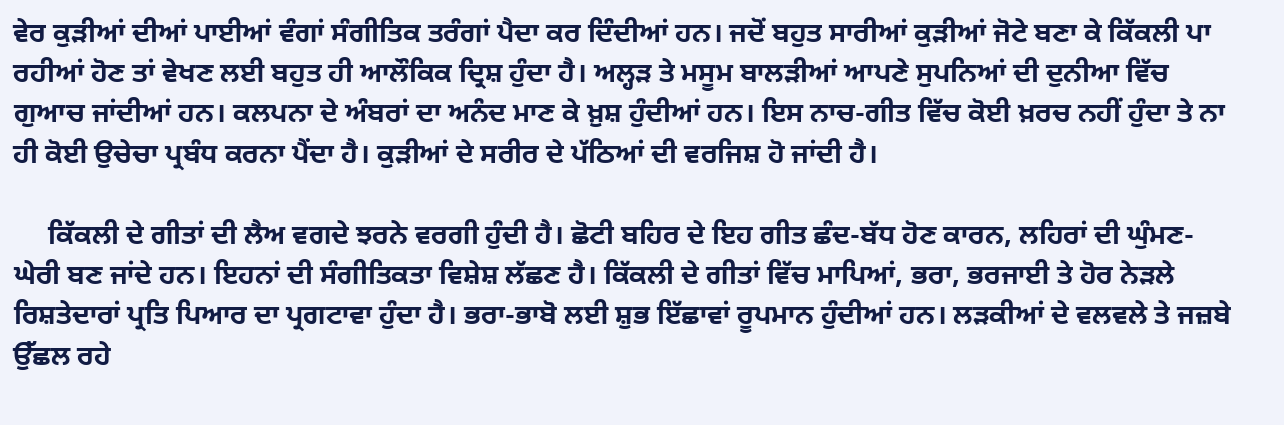ਵੇਰ ਕੁੜੀਆਂ ਦੀਆਂ ਪਾਈਆਂ ਵੰਗਾਂ ਸੰਗੀਤਿਕ ਤਰੰਗਾਂ ਪੈਦਾ ਕਰ ਦਿੰਦੀਆਂ ਹਨ। ਜਦੋਂ ਬਹੁਤ ਸਾਰੀਆਂ ਕੁੜੀਆਂ ਜੋਟੇ ਬਣਾ ਕੇ ਕਿੱਕਲੀ ਪਾ ਰਹੀਆਂ ਹੋਣ ਤਾਂ ਵੇਖਣ ਲਈ ਬਹੁਤ ਹੀ ਆਲੌਕਿਕ ਦ੍ਰਿਸ਼ ਹੁੰਦਾ ਹੈ। ਅਲ੍ਹੜ ਤੇ ਮਸੂਮ ਬਾਲੜੀਆਂ ਆਪਣੇ ਸੁਪਨਿਆਂ ਦੀ ਦੁਨੀਆ ਵਿੱਚ ਗੁਆਚ ਜਾਂਦੀਆਂ ਹਨ। ਕਲਪਨਾ ਦੇ ਅੰਬਰਾਂ ਦਾ ਅਨੰਦ ਮਾਣ ਕੇ ਖ਼ੁਸ਼ ਹੁੰਦੀਆਂ ਹਨ। ਇਸ ਨਾਚ-ਗੀਤ ਵਿੱਚ ਕੋਈ ਖ਼ਰਚ ਨਹੀਂ ਹੁੰਦਾ ਤੇ ਨਾ ਹੀ ਕੋਈ ਉਚੇਚਾ ਪ੍ਰਬੰਧ ਕਰਨਾ ਪੈਂਦਾ ਹੈ। ਕੁੜੀਆਂ ਦੇ ਸਰੀਰ ਦੇ ਪੱਠਿਆਂ ਦੀ ਵਰਜਿਸ਼ ਹੋ ਜਾਂਦੀ ਹੈ।

     ਕਿੱਕਲੀ ਦੇ ਗੀਤਾਂ ਦੀ ਲੈਅ ਵਗਦੇ ਝਰਨੇ ਵਰਗੀ ਹੁੰਦੀ ਹੈ। ਛੋਟੀ ਬਹਿਰ ਦੇ ਇਹ ਗੀਤ ਛੰਦ-ਬੱਧ ਹੋਣ ਕਾਰਨ, ਲਹਿਰਾਂ ਦੀ ਘੁੰਮਣ-ਘੇਰੀ ਬਣ ਜਾਂਦੇ ਹਨ। ਇਹਨਾਂ ਦੀ ਸੰਗੀਤਿਕਤਾ ਵਿਸ਼ੇਸ਼ ਲੱਛਣ ਹੈ। ਕਿੱਕਲੀ ਦੇ ਗੀਤਾਂ ਵਿੱਚ ਮਾਪਿਆਂ, ਭਰਾ, ਭਰਜਾਈ ਤੇ ਹੋਰ ਨੇੜਲੇ ਰਿਸ਼ਤੇਦਾਰਾਂ ਪ੍ਰਤਿ ਪਿਆਰ ਦਾ ਪ੍ਰਗਟਾਵਾ ਹੁੰਦਾ ਹੈ। ਭਰਾ-ਭਾਬੋ ਲਈ ਸ਼ੁਭ ਇੱਛਾਵਾਂ ਰੂਪਮਾਨ ਹੁੰਦੀਆਂ ਹਨ। ਲੜਕੀਆਂ ਦੇ ਵਲਵਲੇ ਤੇ ਜਜ਼ਬੇ ਉੱਛਲ ਰਹੇ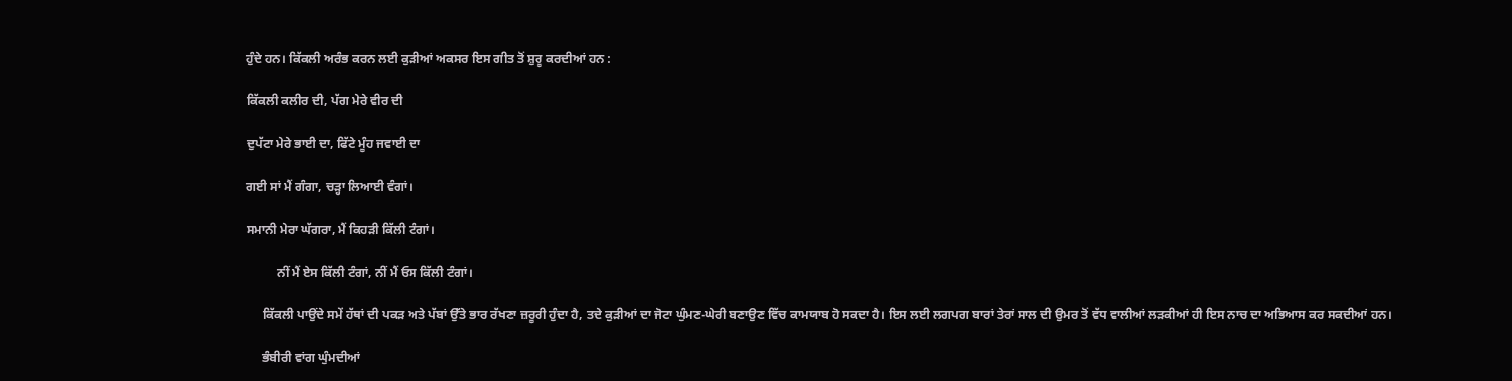ਹੁੰਦੇ ਹਨ। ਕਿੱਕਲੀ ਅਰੰਭ ਕਰਨ ਲਈ ਕੁੜੀਆਂ ਅਕਸਰ ਇਸ ਗੀਤ ਤੋਂ ਸ਼ੁਰੂ ਕਰਦੀਆਂ ਹਨ :

ਕਿੱਕਲੀ ਕਲੀਰ ਦੀ, ਪੱਗ ਮੇਰੇ ਵੀਰ ਦੀ

ਦੁਪੱਟਾ ਮੇਰੇ ਭਾਈ ਦਾ, ਫਿੱਟੇ ਮੂੰਹ ਜਵਾਈ ਦਾ

ਗਈ ਸਾਂ ਮੈਂ ਗੰਗਾ, ਚੜ੍ਹਾ ਲਿਆਈ ਵੰਗਾਂ।

ਸਮਾਨੀ ਮੇਰਾ ਘੱਗਰਾ, ਮੈਂ ਕਿਹੜੀ ਕਿੱਲੀ ਟੰਗਾਂ।

          ਨੀਂ ਮੈਂ ਏਸ ਕਿੱਲੀ ਟੰਗਾਂ, ਨੀਂ ਮੈਂ ਓਸ ਕਿੱਲੀ ਟੰਗਾਂ।

     ਕਿੱਕਲੀ ਪਾਉਂਦੇ ਸਮੇਂ ਹੱਥਾਂ ਦੀ ਪਕੜ ਅਤੇ ਪੱਬਾਂ ਉੱਤੇ ਭਾਰ ਰੱਖਣਾ ਜ਼ਰੂਰੀ ਹੁੰਦਾ ਹੈ, ਤਦੇ ਕੁੜੀਆਂ ਦਾ ਜੋਟਾ ਘੁੰਮਣ-ਘੇਰੀ ਬਣਾਉਣ ਵਿੱਚ ਕਾਮਯਾਬ ਹੋ ਸਕਦਾ ਹੈ। ਇਸ ਲਈ ਲਗਪਗ ਬਾਰਾਂ ਤੇਰਾਂ ਸਾਲ ਦੀ ਉਮਰ ਤੋਂ ਵੱਧ ਵਾਲੀਆਂ ਲੜਕੀਆਂ ਹੀ ਇਸ ਨਾਚ ਦਾ ਅਭਿਆਸ ਕਰ ਸਕਦੀਆਂ ਹਨ।

     ਭੰਬੀਰੀ ਵਾਂਗ ਘੁੰਮਦੀਆਂ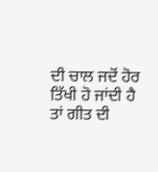ਦੀ ਚਾਲ ਜਦੋਂ ਹੋਰ ਤਿੱਖੀ ਹੋ ਜਾਂਦੀ ਹੈ ਤਾਂ ਗੀਤ ਦੀ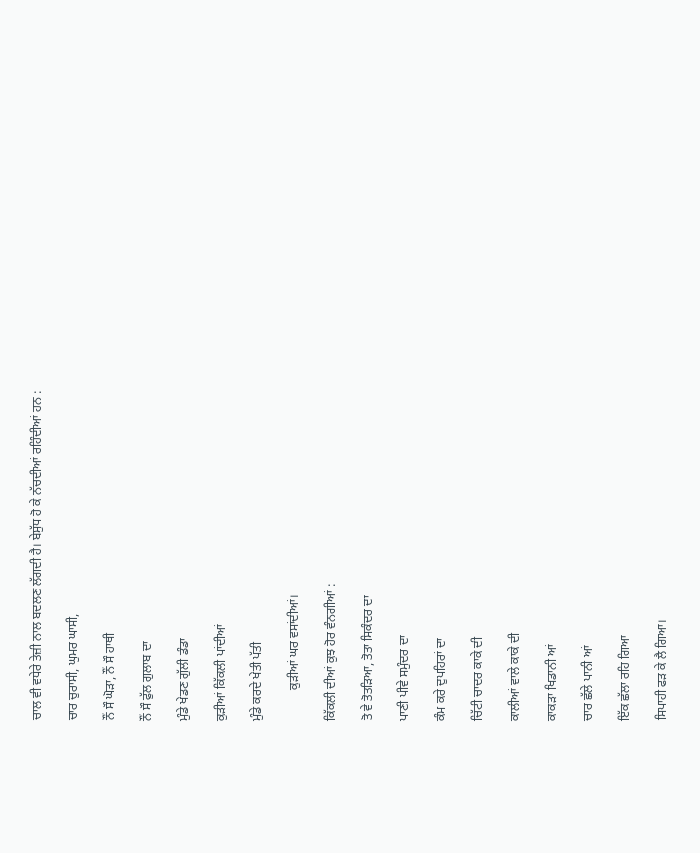ਚਾਲ ਵੀ ਵਧੇਰੇ ਤੇਜ਼ੀ ਨਾਲ ਬਦਲਣ ਲੱਗਦੀ ਹੈ। ਬੇਸੁੱਧ ਹੋ ਕੇ ਨੱਚਦੀਆਂ ਰਹਿੰਦੀਆਂ ਹਨ :

ਚਾਰ ਚੁਰਾਸੀ, ਘੁਮਰ ਘਾਸੀ,

ਨੌਂ ਸੌ ਘੋੜਾ, ਨੌਂ ਸੌ ਹਾਥੀ

ਨੌਂ ਸੌ ਫੁੱਲ ਗੁਲਾਬ ਦਾ

ਮੁੰਡੇ ਖੇਡਣ ਗੁੱਲੀ ਡੰਡਾ

ਕੁੜੀਆਂ ਕਿੱਕਲੀ ਪਾਂਦੀਆਂ

ਮੁੰਡੇ ਕਰਦੇ ਖੇਤੀ ਪੱਤੀ

          ਕੁੜੀਆਂ ਘਰ ਵਸਾਂਦੀਆਂ।

ਕਿੱਕਲੀ ਦੀਆਂ ਕੁਝ ਹੋਰ ਵੰਨਗੀਆਂ :

ਤੋ ਵੇ ਤੋਤੜਿਆ, ਤੋਤਾ ਸਿਕੰਦਰ ਦਾ

ਪਾਣੀ ਪੀਵੇ ਸਮੁੰਦਰ ਦਾ

ਕੰਮ ਕਰੇ ਦੁਪਹਿਰਾਂ ਦਾ

ਚਿੱਟੀ ਚਾਦਰ ਕਾਕੇ ਦੀ

ਕਾਲੀਆਂ ਵਾਲੇ ਕਾਕੇ ਦੀ

ਕਾਕੜਾ ਖਿਡਾਨੀ ਆਂ

ਚਾਰ ਛੱਲੇ ਪਾਨੀ ਆਂ

ਇੱਕ ਛੱਲਾ ਰਹਿ ਗਿਆ

ਸਿਪਾਹੀ ਫੜ ਕੇ ਲੈ ਗਿਆ।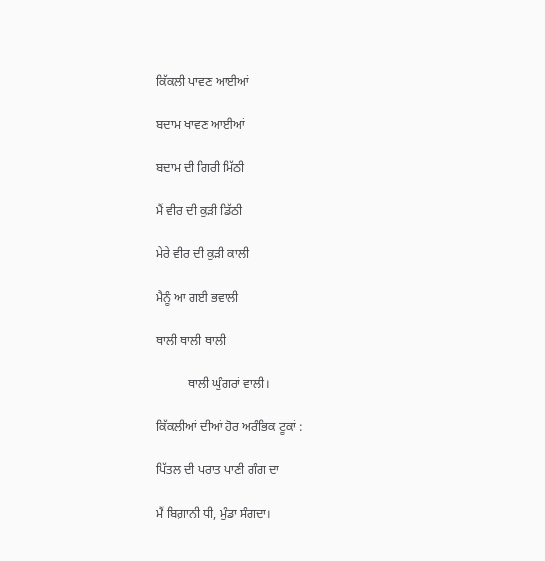ਕਿੱਕਲੀ ਪਾਵਣ ਆਈਆਂ

ਬਦਾਮ ਖਾਵਣ ਆਈਆਂ

ਬਦਾਮ ਦੀ ਗਿਰੀ ਮਿੱਠੀ

ਮੈਂ ਵੀਰ ਦੀ ਕੁੜੀ ਡਿੱਠੀ

ਮੇਰੇ ਵੀਰ ਦੀ ਕੁੜੀ ਕਾਲੀ

ਮੈਨੂੰ ਆ ਗਈ ਭਵਾਲੀ

ਥਾਲੀ ਥਾਲੀ ਥਾਲੀ

          ਥਾਲੀ ਘੁੰਗਰਾਂ ਵਾਲੀ।

ਕਿੱਕਲੀਆਂ ਦੀਆਂ ਹੋਰ ਅਰੰਭਿਕ ਟੂਕਾਂ :

ਪਿੱਤਲ ਦੀ ਪਰਾਤ ਪਾਣੀ ਗੰਗ ਦਾ

ਮੈਂ ਬਿਗ਼ਾਨੀ ਧੀ, ਮੁੰਡਾ ਸੰਗਦਾ।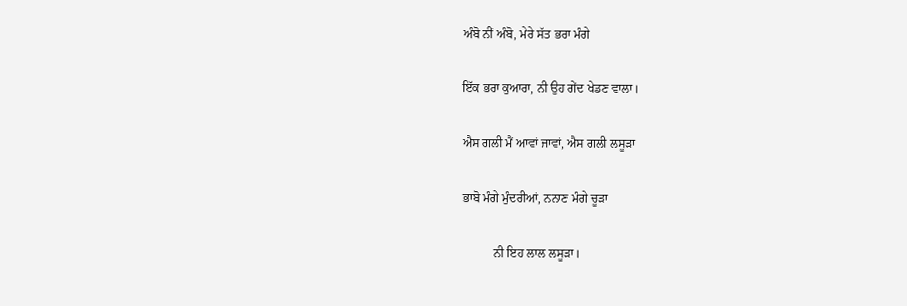ਅੰਬੋ ਨੀਂ ਅੰਬੋ, ਮੇਰੇ ਸੱਤ ਭਰਾ ਮੰਗੇ

ਇੱਕ ਭਰਾ ਕੁਆਰਾ, ਨੀ ਉਹ ਗੇਂਦ ਖੇਡਣ ਵਾਲਾ।

ਐਸ ਗਲੀ ਮੈਂ ਆਵਾਂ ਜਾਵਾਂ, ਐਸ ਗਲੀ ਲਸੂੜਾ

ਭਾਬੋ ਮੰਗੇ ਮੁੰਦਰੀਆਂ, ਨਨਾਣ ਮੰਗੇ ਚੂੜਾ

          ਨੀ ਇਹ ਲਾਲ ਲਸੂੜਾ।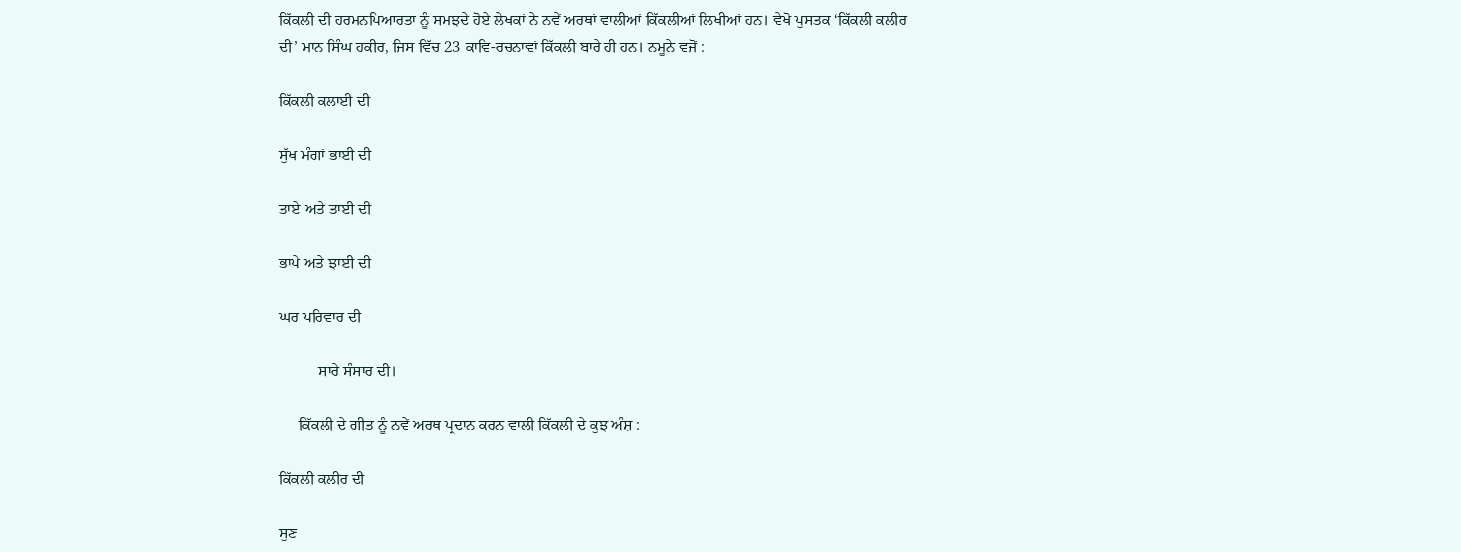ਕਿੱਕਲੀ ਦੀ ਹਰਮਨਪਿਆਰਤਾ ਨੂੰ ਸਮਝਦੇ ਹੋਏ ਲੇਖਕਾਂ ਨੇ ਨਵੇਂ ਅਰਥਾਂ ਵਾਲੀਆਂ ਕਿੱਕਲੀਆਂ ਲਿਖੀਆਂ ਹਨ। ਵੇਖੋ ਪੁਸਤਕ ‘ਕਿੱਕਲੀ ਕਲੀਰ ਦੀ’ ਮਾਨ ਸਿੰਘ ਹਕੀਰ, ਜਿਸ ਵਿੱਚ 23 ਕਾਵਿ-ਰਚਨਾਵਾਂ ਕਿੱਕਲੀ ਬਾਰੇ ਹੀ ਹਨ। ਨਮੂਨੇ ਵਜੋਂ :

ਕਿੱਕਲੀ ਕਲਾਈ ਦੀ

ਸੁੱਖ ਮੰਗਾਂ ਭਾਈ ਦੀ

ਤਾਏ ਅਤੇ ਤਾਈ ਦੀ

ਭਾਪੇ ਅਤੇ ਝਾਈ ਦੀ

ਘਰ ਪਰਿਵਾਰ ਦੀ

          ਸਾਰੇ ਸੰਸਾਰ ਦੀ।

     ਕਿੱਕਲੀ ਦੇ ਗੀਤ ਨੂੰ ਨਵੇਂ ਅਰਥ ਪ੍ਰਦਾਨ ਕਰਨ ਵਾਲੀ ਕਿੱਕਲੀ ਦੇ ਕੁਝ ਅੰਸ਼ :

ਕਿੱਕਲੀ ਕਲੀਰ ਦੀ

ਸੁਣ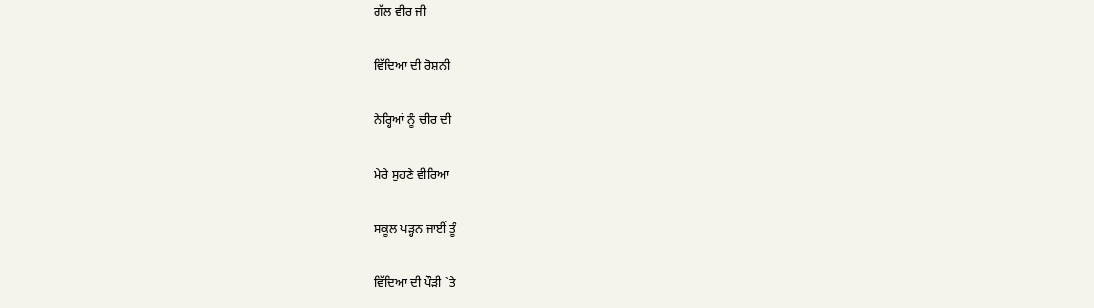ਗੱਲ ਵੀਰ ਜੀ

ਵਿੱਦਿਆ ਦੀ ਰੋਸ਼ਨੀ

ਨੇਰ੍ਹਿਆਂ ਨੂੰ ਚੀਰ ਦੀ

ਮੇਰੇ ਸੁਹਣੇ ਵੀਰਿਆ

ਸਕੂਲ ਪੜ੍ਹਨ ਜਾਈਂ ਤੂੰ

ਵਿੱਦਿਆ ਦੀ ਪੌੜੀ `ਤੇ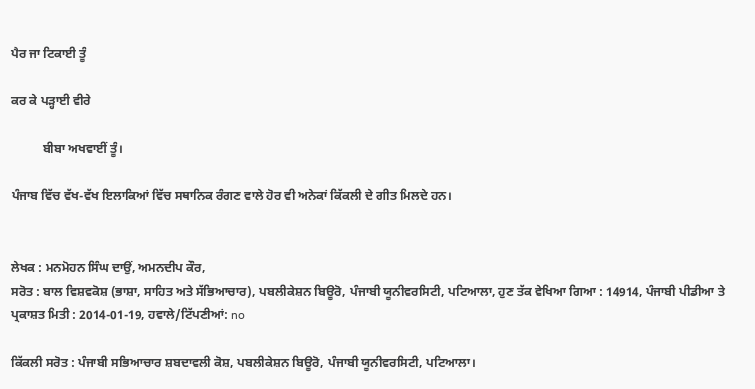ਪੈਰ ਜਾ ਟਿਕਾਈ ਤੂੰ

ਕਰ ਕੇ ਪੜ੍ਹਾਈ ਵੀਰੇ

          ਬੀਬਾ ਅਖਵਾਈਂ ਤੂੰ।

ਪੰਜਾਬ ਵਿੱਚ ਵੱਖ-ਵੱਖ ਇਲਾਕਿਆਂ ਵਿੱਚ ਸਥਾਨਿਕ ਰੰਗਣ ਵਾਲੇ ਹੋਰ ਵੀ ਅਨੇਕਾਂ ਕਿੱਕਲੀ ਦੇ ਗੀਤ ਮਿਲਦੇ ਹਨ।


ਲੇਖਕ : ਮਨਮੋਹਨ ਸਿੰਘ ਦਾਉਂ, ਅਮਨਦੀਪ ਕੌਰ,
ਸਰੋਤ : ਬਾਲ ਵਿਸ਼ਵਕੋਸ਼ (ਭਾਸ਼ਾ, ਸਾਹਿਤ ਅਤੇ ਸੱਭਿਆਚਾਰ), ਪਬਲੀਕੇਸ਼ਨ ਬਿਊਰੋ, ਪੰਜਾਬੀ ਯੂਨੀਵਰਸਿਟੀ, ਪਟਿਆਲਾ, ਹੁਣ ਤੱਕ ਵੇਖਿਆ ਗਿਆ : 14914, ਪੰਜਾਬੀ ਪੀਡੀਆ ਤੇ ਪ੍ਰਕਾਸ਼ਤ ਮਿਤੀ : 2014-01-19, ਹਵਾਲੇ/ਟਿੱਪਣੀਆਂ: no

ਕਿੱਕਲੀ ਸਰੋਤ : ਪੰਜਾਬੀ ਸਭਿਆਚਾਰ ਸ਼ਬਦਾਵਲੀ ਕੋਸ਼, ਪਬਲੀਕੇਸ਼ਨ ਬਿਊਰੋ, ਪੰਜਾਬੀ ਯੂਨੀਵਰਸਿਟੀ, ਪਟਿਆਲਾ।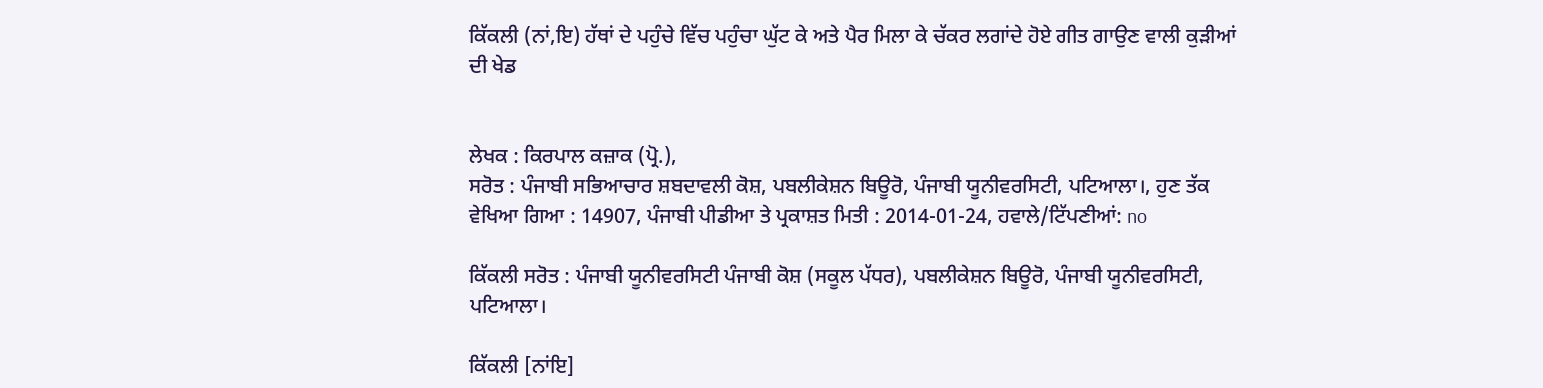ਕਿੱਕਲੀ (ਨਾਂ,ਇ) ਹੱਥਾਂ ਦੇ ਪਹੁੰਚੇ ਵਿੱਚ ਪਹੁੰਚਾ ਘੁੱਟ ਕੇ ਅਤੇ ਪੈਰ ਮਿਲਾ ਕੇ ਚੱਕਰ ਲਗਾਂਦੇ ਹੋਏ ਗੀਤ ਗਾਉਣ ਵਾਲੀ ਕੁੜੀਆਂ ਦੀ ਖੇਡ


ਲੇਖਕ : ਕਿਰਪਾਲ ਕਜ਼ਾਕ (ਪ੍ਰੋ.),
ਸਰੋਤ : ਪੰਜਾਬੀ ਸਭਿਆਚਾਰ ਸ਼ਬਦਾਵਲੀ ਕੋਸ਼, ਪਬਲੀਕੇਸ਼ਨ ਬਿਊਰੋ, ਪੰਜਾਬੀ ਯੂਨੀਵਰਸਿਟੀ, ਪਟਿਆਲਾ।, ਹੁਣ ਤੱਕ ਵੇਖਿਆ ਗਿਆ : 14907, ਪੰਜਾਬੀ ਪੀਡੀਆ ਤੇ ਪ੍ਰਕਾਸ਼ਤ ਮਿਤੀ : 2014-01-24, ਹਵਾਲੇ/ਟਿੱਪਣੀਆਂ: no

ਕਿੱਕਲੀ ਸਰੋਤ : ਪੰਜਾਬੀ ਯੂਨੀਵਰਸਿਟੀ ਪੰਜਾਬੀ ਕੋਸ਼ (ਸਕੂਲ ਪੱਧਰ), ਪਬਲੀਕੇਸ਼ਨ ਬਿਊਰੋ, ਪੰਜਾਬੀ ਯੂਨੀਵਰਸਿਟੀ, ਪਟਿਆਲਾ।

ਕਿੱਕਲੀ [ਨਾਂਇ]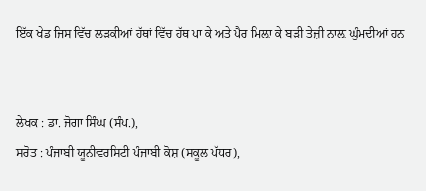ਇੱਕ ਖੇਡ ਜਿਸ ਵਿੱਚ ਲੜਕੀਆਂ ਹੱਥਾਂ ਵਿੱਚ ਹੱਥ ਪਾ ਕੇ ਅਤੇ ਪੈਰ ਮਿਲ਼ਾ ਕੇ ਬੜੀ ਤੇਜ਼ੀ ਨਾਲ਼ ਘੁੰਮਦੀਆਂ ਹਨ


ਲੇਖਕ : ਡਾ. ਜੋਗਾ ਸਿੰਘ (ਸੰਪ.),
ਸਰੋਤ : ਪੰਜਾਬੀ ਯੂਨੀਵਰਸਿਟੀ ਪੰਜਾਬੀ ਕੋਸ਼ (ਸਕੂਲ ਪੱਧਰ),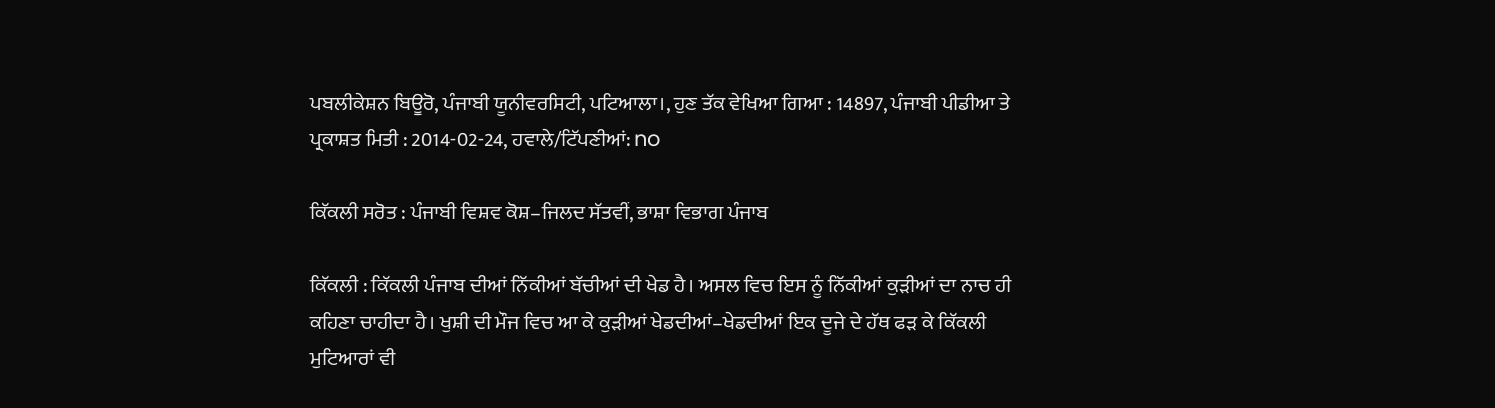ਪਬਲੀਕੇਸ਼ਨ ਬਿਊਰੋ, ਪੰਜਾਬੀ ਯੂਨੀਵਰਸਿਟੀ, ਪਟਿਆਲਾ।, ਹੁਣ ਤੱਕ ਵੇਖਿਆ ਗਿਆ : 14897, ਪੰਜਾਬੀ ਪੀਡੀਆ ਤੇ ਪ੍ਰਕਾਸ਼ਤ ਮਿਤੀ : 2014-02-24, ਹਵਾਲੇ/ਟਿੱਪਣੀਆਂ: no

ਕਿੱਕਲੀ ਸਰੋਤ : ਪੰਜਾਬੀ ਵਿਸ਼ਵ ਕੋਸ਼–ਜਿਲਦ ਸੱਤਵੀਂ, ਭਾਸ਼ਾ ਵਿਭਾਗ ਪੰਜਾਬ

ਕਿੱਕਲੀ : ਕਿੱਕਲੀ ਪੰਜਾਬ ਦੀਆਂ ਨਿੱਕੀਆਂ ਬੱਚੀਆਂ ਦੀ ਖੇਡ ਹੈ। ਅਸਲ ਵਿਚ ਇਸ ਨੂੰ ਨਿੱਕੀਆਂ ਕੁੜੀਆਂ ਦਾ ਨਾਚ ਹੀ ਕਹਿਣਾ ਚਾਹੀਦਾ ਹੈ। ਖੁਸ਼ੀ ਦੀ ਮੌਜ ਵਿਚ ਆ ਕੇ ਕੁੜੀਆਂ ਖੇਡਦੀਆਂ–ਖੇਡਦੀਆਂ ਇਕ ਦੂਜੇ ਦੇ ਹੱਥ ਫੜ ਕੇ ਕਿੱਕਲੀ ਮੁਟਿਆਰਾਂ ਵੀ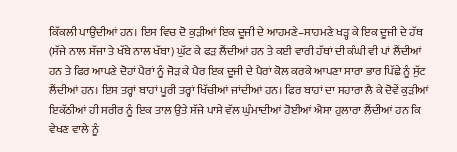ਕਿੱਕਲੀ ਪਾਉਂਦੀਆਂ ਹਨ। ਇਸ ਵਿਚ ਦੋ ਕੁੜੀਆਂ ਇਕ ਦੂਜੀ ਦੇ ਆਹਮਣੇ–ਸਾਹਮਣੇ ਖੜ੍ਹ ਕੇ ਇਕ ਦੂਜੀ ਦੇ ਹੱਥ (ਸੱਜੇ ਨਾਲ ਸੱਜਾ ਤੇ ਖੱਬੇ ਨਾਲ ਖੱਬਾ) ਘੁੱਟ ਕੇ ਫੜ ਲੈਂਦੀਆਂ ਹਨ ਤੇ ਕਈ ਵਾਰੀ ਹੱਥਾਂ ਦੀ ਕੰਘੀ ਵੀ ਪਾਂ ਲੈਂਦੀਆਂ ਹਨ ਤੇ ਫਿਰ ਆਪਣੇ ਦੋਹਾਂ ਪੈਰਾਂ ਨੂੰ ਜੋੜ ਕੇ ਪੈਰ ਇਕ ਦੂਜੀ ਦੇ ਪੈਰਾਂ ਕੋਲ ਕਰਕੇ ਆਪਣਾ ਸਾਰਾ ਭਾਰ ਪਿੱਛੇ ਨੂੰ ਸੁੱਟ ਲੈਂਦੀਆਂ ਹਨ। ਇਸ ਤਰ੍ਹਾਂ ਬਾਹਾਂ ਪੂਰੀ ਤਰ੍ਹਾਂ ਖਿੱਚੀਆਂ ਜਾਂਦੀਆਂ ਹਨ। ਫਿਰ ਬਾਹਾਂ ਦਾ ਸਹਾਰਾ ਲੈ ਕੇ ਦੋਵੇਂ ਕੁੜੀਆਂ ਇਕੱਠੀਆਂ ਹੀ ਸਰੀਰ ਨੂੰ ਇਕ ਤਾਲ ਉਤੇ ਸੱਜੇ ਪਾਸੇ ਵੱਲ ਘੁੰਮਾਦੀਆਂ ਹੋਈਆਂ ਐਸਾ ਹੁਲਾਰਾ ਲੈਂਦੀਆਂ ਹਨ ਕਿ ਵੇਖਣ ਵਾਲੇ ਨੂੰ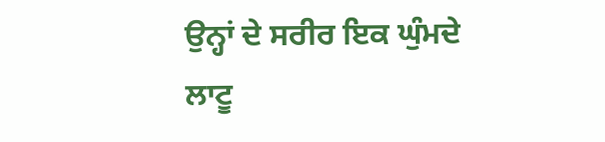ਉਨ੍ਹਾਂ ਦੇ ਸਰੀਰ ਇਕ ਘੁੰਮਦੇ ਲਾਟੂ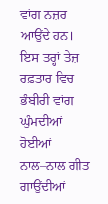ਵਾਂਗ ਨਜ਼ਰ ਆਉਂਦੇ ਹਨ। ਇਸ ਤਰ੍ਹਾਂ ਤੇਜ਼ ਰਫ਼ਤਾਰ ਵਿਚ ਭੰਬੀਰੀ ਵਾਂਗ ਘੁੰਮਦੀਆਂ ਹੋਈਆਂ ਨਾਲ–ਨਾਲ ਗੀਤ ਗਾਉਂਦੀਆਂ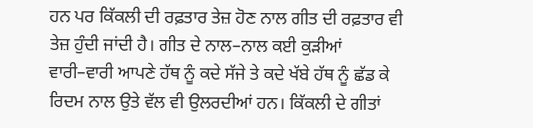ਹਨ ਪਰ ਕਿੱਕਲੀ ਦੀ ਰਫ਼ਤਾਰ ਤੇਜ਼ ਹੋਣ ਨਾਲ ਗੀਤ ਦੀ ਰਫ਼ਤਾਰ ਵੀ ਤੇਜ਼ ਹੁੰਦੀ ਜਾਂਦੀ ਹੈ। ਗੀਤ ਦੇ ਨਾਲ–ਨਾਲ ਕਈ ਕੁੜੀਆਂ ਵਾਰੀ–ਵਾਰੀ ਆਪਣੇ ਹੱਥ ਨੂੰ ਕਦੇ ਸੱਜੇ ਤੇ ਕਦੇ ਖੱਬੇ ਹੱਥ ਨੂੰ ਛੱਡ ਕੇ ਰਿਦਮ ਨਾਲ ਉਤੇ ਵੱਲ ਵੀ ਉਲਰਦੀਆਂ ਹਨ। ਕਿੱਕਲੀ ਦੇ ਗੀਤਾਂ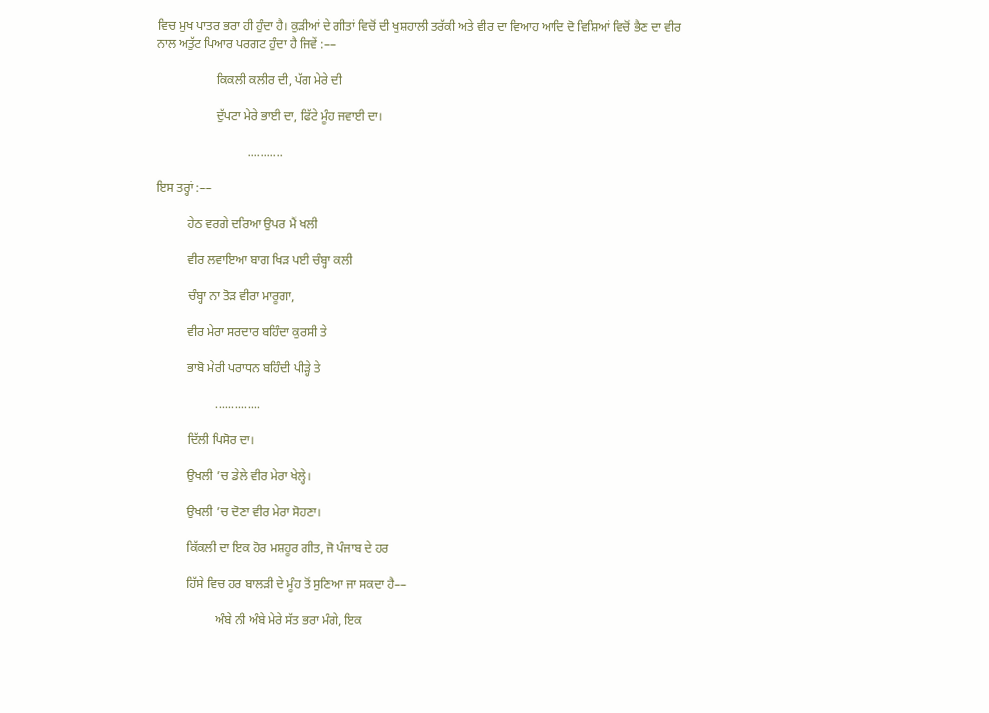ਵਿਚ ਮੁਖ ਪਾਤਰ ਭਰਾ ਹੀ ਹੁੰਦਾ ਹੈ। ਕੁੜੀਆਂ ਦੇ ਗੀਤਾਂ ਵਿਚੋਂ ਦੀ ਖੁਸ਼ਹਾਲੀ ਤਰੱਕੀ ਅਤੇ ਵੀਰ ਦਾ ਵਿਆਹ ਆਦਿ ਦੋ ਵਿਸ਼ਿਆਂ ਵਿਚੋਂ ਭੈਣ ਦਾ ਵੀਰ ਨਾਲ ਅਤੁੱਟ ਪਿਆਰ ਪਰਗਟ ਹੁੰਦਾ ਹੈ ਜਿਵੇਂ :––

                   ਕਿਕਲੀ ਕਲੀਰ ਦੀ, ਪੱਗ ਮੇਰੇ ਦੀ

                   ਦੁੱਪਟਾ ਮੇਰੇ ਭਾਈ ਦਾ, ਫਿੱਟੇ ਮੂੰਹ ਜਵਾਈ ਦਾ।

                             ...........

ਇਸ ਤਰ੍ਹਾਂ :––

          ਹੇਠ ਵਰਗੇ ਦਰਿਆ ਉਪਰ ਮੈਂ ਖਲੀ

          ਵੀਰ ਲਵਾਇਆ ਬਾਗ ਖਿੜ ਪਈ ਚੰਬ੍ਹਾ ਕਲੀ

          ਚੰਬ੍ਹਾ ਨਾ ਤੋੜ ਵੀਰਾ ਮਾਰੂਗਾ,

          ਵੀਰ ਮੇਰਾ ਸਰਦਾਰ ਬਹਿੰਦਾ ਕੁਰਸੀ ਤੇ

          ਭਾਬੋ ਮੇਰੀ ਪਰਾਧਨ ਬਹਿੰਦੀ ਪੀੜ੍ਹੇ ਤੇ

                   ..............

          ਦਿੱਲੀ ਪਿਸੋਰ ਦਾ।

          ਉਖਲੀ ’ਚ ਡੇਲੇ ਵੀਰ ਮੇਰਾ ਖੇਲ੍ਹੇ।

          ਉਖਲੀ ’ਚ ਦੋਣਾ ਵੀਰ ਮੇਰਾ ਸੋਹਣਾ।

          ਕਿੱਕਲੀ ਦਾ ਇਕ ਹੋਰ ਮਸ਼ਹੂਰ ਗੀਤ, ਜੋ ਪੰਜਾਬ ਦੇ ਹਰ

          ਹਿੱਸੇ ਵਿਚ ਹਰ ਬਾਲੜੀ ਦੇ ਮੂੰਹ ਤੋਂ ਸੁਣਿਆ ਜਾ ਸਕਦਾ ਹੈ––

                   ਅੰਬੇ ਨੀ ਅੰਬੇ ਮੇਰੇ ਸੱਤ ਭਰਾ ਮੰਗੇ, ਇਕ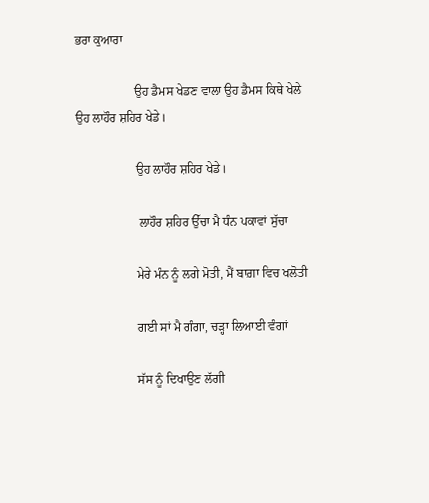ਭਰਾ ਕੁਆਰਾ

                   ਉਹ ਡੈਮਸ ਖੇਡਣ ਵਾਲਾ ਉਹ ਡੈਮਸ ਕਿਥੇ ਖੇਲੇ ਉਹ ਲਾਹੌਰ ਸ਼ਹਿਰ ਖੇਡੇ।

                   ਉਹ ਲਾਹੌਰ ਸ਼ਹਿਰ ਖੇਡੇ।

                    ਲਾਹੌਰ ਸ਼ਹਿਰ ਉੱਚਾ ਮੈ ਧੰਨ ਪਕਾਵਾਂ ਸੁੱਚਾ

                   ਮੇਰੇ ਮੰਨ ਨੂੰ ਲਗੇ ਮੋਤੀ, ਮੈਂ ਬਾਗ਼ਾ ਵਿਚ ਖਲੋਤੀ

                   ਗਈ ਸਾਂ ਮੈ ਗੰਗਾ, ਚੜ੍ਹਾ ਲਿਆਈ ਵੰਗਾਂ

                   ਸੱਸ ਨੂੰ ਦਿਖਾਉਣ ਲੱਗੀ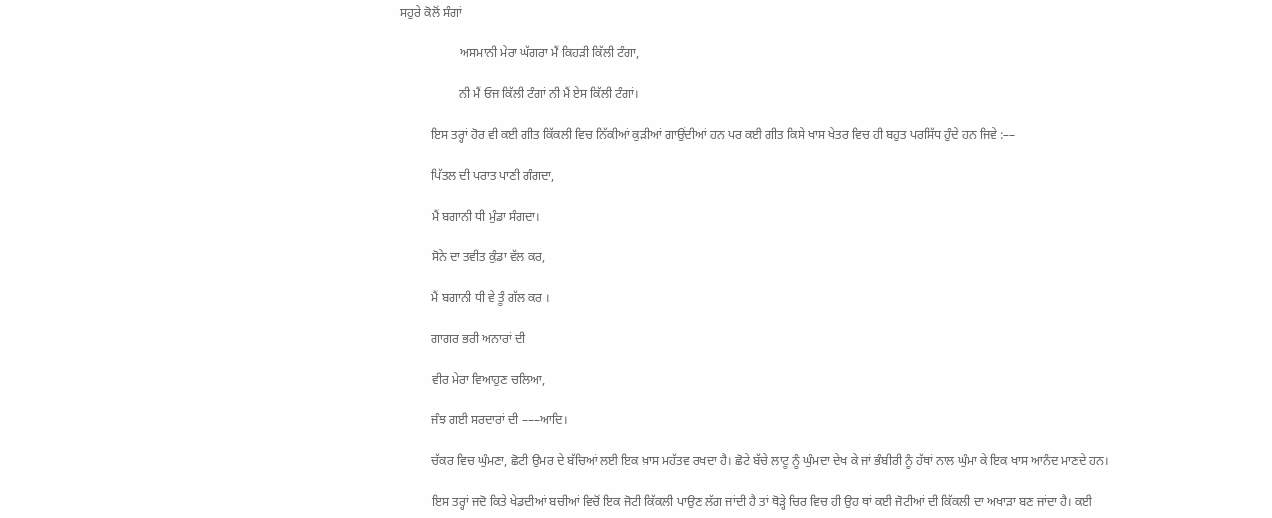ਸਹੁਰੇ ਕੋਲੋਂ ਸੰਗਾਂ

                   ਅਸਮਾਨੀ ਮੇਰਾ ਘੱਗਰਾ ਮੈਂ ਕਿਹੜੀ ਕਿੱਲੀ ਟੰਗਾ,

                   ਨੀ ਮੈਂ ਓਜ ਕਿੱਲੀ ਟੰਗਾਂ ਨੀ ਮੈਂ ਏਸ ਕਿੱਲੀ ਟੰਗਾਂ।

          ਇਸ ਤਰ੍ਹਾਂ ਹੋਰ ਵੀ ਕਈ ਗੀਤ ਕਿੱਕਲੀ ਵਿਚ ਨਿੱਕੀਆਂ ਕੁੜੀਆਂ ਗਾਉਂਦੀਆਂ ਹਨ ਪਰ ਕਈ ਗੀਤ ਕਿਸੇ ਖਾਸ ਖੇਤਰ ਵਿਚ ਹੀ ਬਹੁਤ ਪਰਸਿੱਧ ਹੁੰਦੇ ਹਨ ਜਿਵੇ :––

          ਪਿੱਤਲ ਦੀ ਪਰਾਤ ਪਾਣੀ ਗੰਗਦਾ,

          ਮੈਂ ਬਗਾਨੀ ਧੀ ਮੁੰਡਾ ਸੰਗਦਾ।

          ਸੋਨੇ ਦਾ ਤਵੀਤ ਕੁੰਡਾ ਵੱਲ ਕਰ,

          ਮੈਂ ਬਗਾਨੀ ਧੀ ਵੇ ਤੂੰ ਗੱਲ ਕਰ ।

          ਗਾਗਰ ਭਰੀ ਅਨਾਰਾਂ ਦੀ

          ਵੀਰ ਮੇਰਾ ਵਿਆਹੁਣ ਚਲਿਆ,

          ਜੰਝ ਗਈ ਸਰਦਾਰਾਂ ਦੀ –––ਆਦਿ।

          ਚੱਕਰ ਵਿਚ ਘੁੰਮਣਾ, ਛੋਟੀ ਉਮਰ ਦੇ ਬੱਚਿਆਂ ਲਈ ਇਕ ਖ਼ਾਸ ਮਹੱਤਵ ਰਖਦਾ ਹੈ। ਛੋਟੇ ਬੱਚੇ ਲਾਟੂ ਨੂੰ ਘੁੰਮਦਾ ਦੇਖ ਕੇ ਜਾਂ ਭੰਬੀਰੀ ਨੂੰ ਹੱਥਾਂ ਨਾਲ ਘੁੰਮਾ ਕੇ ਇਕ ਖਾਸ ਆਨੰਦ ਮਾਣਦੇ ਹਨ।

          ਇਸ ਤਰ੍ਹਾਂ ਜਦੋ ਕਿਤੇ ਖੇਡਦੀਆਂ ਬਚੀਆਂ ਵਿਚੋਂ ਇਕ ਜੋਟੀ ਕਿੱਕਲੀ ਪਾਉਣ ਲੱਗ ਜਾਂਦੀ ਹੈ ਤਾਂ ਥੋੜ੍ਹੇ ਚਿਰ ਵਿਚ ਹੀ ਉਹ ਥਾਂ ਕਈ ਜੋਟੀਆਂ ਦੀ ਕਿੱਕਲੀ ਦਾ ਅਖਾੜਾ ਬਣ ਜਾਂਦਾ ਹੈ। ਕਈ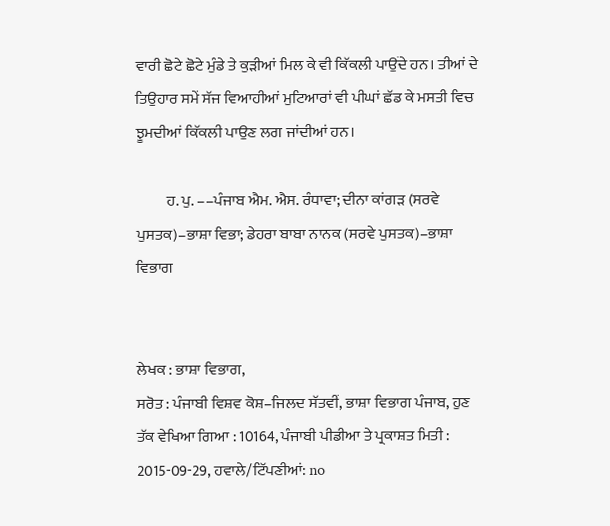ਵਾਰੀ ਛੋਟੇ ਛੋਟੇ ਮੁੰਡੇ ਤੇ ਕੁੜੀਆਂ ਮਿਲ ਕੇ ਵੀ ਕਿੱਕਲੀ ਪਾਉਂਦੇ ਹਨ। ਤੀਆਂ ਦੇ ਤਿਉਹਾਰ ਸਮੇਂ ਸੱਜ ਵਿਆਹੀਆਂ ਮੁਟਿਆਰਾਂ ਵੀ ਪੀਘਾਂ ਛੱਡ ਕੇ ਮਸਤੀ ਵਿਚ ਝੂਮਦੀਆਂ ਕਿੱਕਲੀ ਪਾਉਣ ਲਗ ਜਾਂਦੀਆਂ ਹਨ।

          ਹ. ਪੁ. ––ਪੰਜਾਬ ਐਮ. ਐਸ. ਰੰਧਾਵਾ; ਦੀਨਾ ਕਾਂਗੜ (ਸਰਵੇ ਪੁਸਤਕ)–ਭਾਸ਼ਾ ਵਿਭਾ; ਡੇਹਰਾ ਬਾਬਾ ਨਾਨਕ (ਸਰਵੇ ਪੁਸਤਕ)–ਭਾਸ਼ਾ ਵਿਭਾਗ


ਲੇਖਕ : ਭਾਸ਼ਾ ਵਿਭਾਗ,
ਸਰੋਤ : ਪੰਜਾਬੀ ਵਿਸ਼ਵ ਕੋਸ਼–ਜਿਲਦ ਸੱਤਵੀਂ, ਭਾਸ਼ਾ ਵਿਭਾਗ ਪੰਜਾਬ, ਹੁਣ ਤੱਕ ਵੇਖਿਆ ਗਿਆ : 10164, ਪੰਜਾਬੀ ਪੀਡੀਆ ਤੇ ਪ੍ਰਕਾਸ਼ਤ ਮਿਤੀ : 2015-09-29, ਹਵਾਲੇ/ਟਿੱਪਣੀਆਂ: no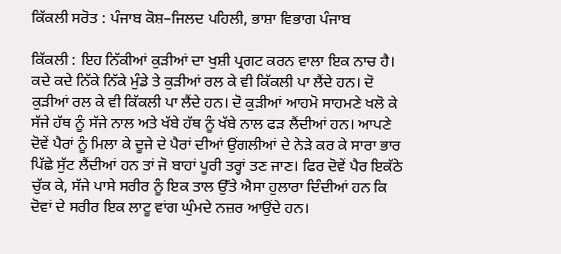ਕਿੱਕਲੀ ਸਰੋਤ : ਪੰਜਾਬ ਕੋਸ਼–ਜਿਲਦ ਪਹਿਲੀ, ਭਾਸ਼ਾ ਵਿਭਾਗ ਪੰਜਾਬ

ਕਿੱਕਲੀ : ਇਹ ਨਿੱਕੀਆਂ ਕੁੜੀਆਂ ਦਾ ਖੁਸ਼ੀ ਪ੍ਰਗਟ ਕਰਨ ਵਾਲਾ ਇਕ ਨਾਚ ਹੈ। ਕਦੇ ਕਦੇ ਨਿੱਕੇ ਨਿੱਕੇ ਮੁੰਡੇ ਤੇ ਕੁੜੀਆਂ ਰਲ ਕੇ ਵੀ ਕਿੱਕਲੀ ਪਾ ਲੈਂਦੇ ਹਨ। ਦੋ ਕੁੜੀਆਂ ਰਲ ਕੇ ਵੀ ਕਿੱਕਲੀ ਪਾ ਲੈਂਦੇ ਹਨ। ਦੋ ਕੁੜੀਆਂ ਆਹਮੋ ਸਾਹਮਣੇ ਖਲੋ ਕੇ ਸੱਜੇ ਹੱਥ ਨੂੰ ਸੱਜੇ ਨਾਲ ਅਤੇ ਖੱਬੇ ਹੱਥ ਨੂੰ ਖੱਬੇ ਨਾਲ ਫੜ ਲੈਂਦੀਆਂ ਹਨ। ਆਪਣੇ ਦੋਵੇਂ ਪੈਰਾਂ ਨੂੰ ਮਿਲਾ ਕੇ ਦੂਜੇ ਦੇ ਪੈਰਾਂ ਦੀਆਂ ਉਂਗਲੀਆਂ ਦੇ ਨੇੜੇ ਕਰ ਕੇ ਸਾਰਾ ਭਾਰ ਪਿੱਛੇ ਸੁੱਟ ਲੈਂਦੀਆਂ ਹਨ ਤਾਂ ਜੋ ਬਾਹਾਂ ਪੂਰੀ ਤਰ੍ਹਾਂ ਤਣ ਜਾਣ। ਫਿਰ ਦੋਵੇਂ ਪੈਰ ਇਕੱਠੇ ਚੁੱਕ ਕੇ, ਸੱਜੇ ਪਾਸੇ ਸਰੀਰ ਨੂੰ ਇਕ ਤਾਲ ਉੱਤੇ ਐਸਾ ਹੁਲਾਰਾ ਦਿੰਦੀਆਂ ਹਨ ਕਿ ਦੋਵਾਂ ਦੇ ਸਰੀਰ ਇਕ ਲਾਟੂ ਵਾਂਗ ਘੁੰਮਦੇ ਨਜ਼ਰ ਆਉਂਦੇ ਹਨ।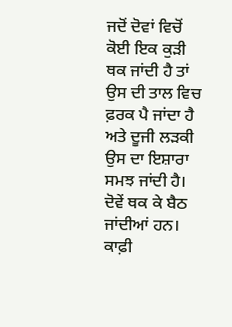ਜਦੋਂ ਦੋਵਾਂ ਵਿਚੋਂ ਕੋਈ ਇਕ ਕੁੜੀ ਥਕ ਜਾਂਦੀ ਹੈ ਤਾਂ ਉਸ ਦੀ ਤਾਲ ਵਿਚ ਫ਼ਰਕ ਪੈ ਜਾਂਦਾ ਹੈ ਅਤੇ ਦੂਜੀ ਲੜਕੀ ਉਸ ਦਾ ਇਸ਼ਾਰਾ ਸਮਝ ਜਾਂਦੀ ਹੈ। ਦੋਵੇਂ ਥਕ ਕੇ ਬੈਠ ਜਾਂਦੀਆਂ ਹਨ। ਕਾਫ਼ੀ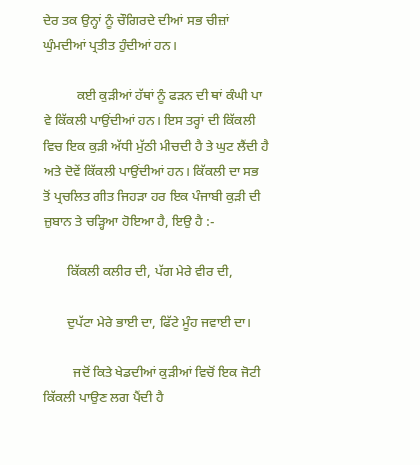ਦੇਰ ਤਕ ਉਨ੍ਹਾਂ ਨੂੰ ਚੌਗਿਰਦੇ ਦੀਆਂ ਸਭ ਚੀਜ਼ਾਂ ਘੁੰਮਦੀਆਂ ਪ੍ਰਤੀਤ ਹੁੰਦੀਆਂ ਹਨ।

          ਕਈ ਕੁੜੀਆਂ ਹੱਥਾਂ ਨੂੰ ਫੜਨ ਦੀ ਥਾਂ ਕੰਘੀ ਪਾ ਵੇ ਕਿੱਕਲੀ ਪਾਉਂਦੀਆਂ ਹਨ। ਇਸ ਤਰ੍ਹਾਂ ਦੀ ਕਿੱਕਲੀ ਵਿਚ ਇਕ ਕੁੜੀ ਅੱਧੀ ਮੁੱਠੀ ਮੀਚਦੀ ਹੈ ਤੇ ਘੁਟ ਲੈਂਦੀ ਹੈ ਅਤੇ ਦੋਵੇਂ ਕਿੱਕਲੀ ਪਾਉਂਦੀਆਂ ਹਨ। ਕਿੱਕਲੀ ਦਾ ਸਭ ਤੋਂ ਪ੍ਰਚਲਿਤ ਗੀਤ ਜਿਹੜਾ ਹਰ ਇਕ ਪੰਜਾਬੀ ਕੁੜੀ ਦੀ ਜ਼ੁਬਾਨ ਤੇ ਚੜ੍ਹਿਆ ਹੋਇਆ ਹੈ, ਇਉ ਹੈ :-

       ਕਿੱਕਲੀ ਕਲੀਰ ਦੀ, ਪੱਗ ਮੇਰੇ ਵੀਰ ਦੀ,

       ਦੁਪੱਟਾ ਮੇਰੇ ਭਾਈ ਦਾ, ਫਿੱਟੇ ਮੂੰਹ ਜਵਾਈ ਦਾ।

         ਜਦੋਂ ਕਿਤੇ ਖੇਡਦੀਆਂ ਕੁੜੀਆਂ ਵਿਚੋਂ ਇਕ ਜੋਟੀ ਕਿੱਕਲੀ ਪਾਉਣ ਲਗ ਪੈਂਦੀ ਹੈ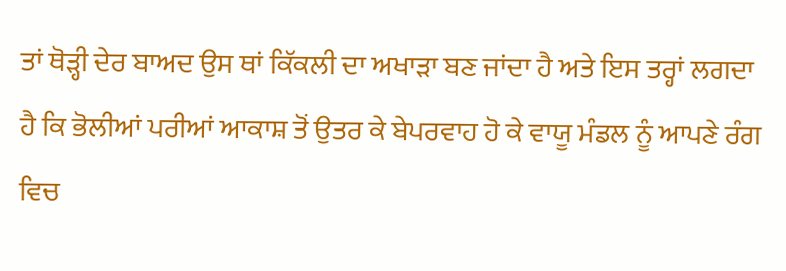ਤਾਂ ਥੋੜ੍ਹੀ ਦੇਰ ਬਾਅਦ ਉਸ ਥਾਂ ਕਿੱਕਲੀ ਦਾ ਅਖਾੜਾ ਬਣ ਜਾਂਦਾ ਹੈ ਅਤੇ ਇਸ ਤਰ੍ਹਾਂ ਲਗਦਾ ਹੈ ਕਿ ਭੋਲੀਆਂ ਪਰੀਆਂ ਆਕਾਸ਼ ਤੋਂ ਉਤਰ ਕੇ ਬੇਪਰਵਾਹ ਹੋ ਕੇ ਵਾਯੂ ਮੰਡਲ ਨੂੰ ਆਪਣੇ ਰੰਗ ਵਿਚ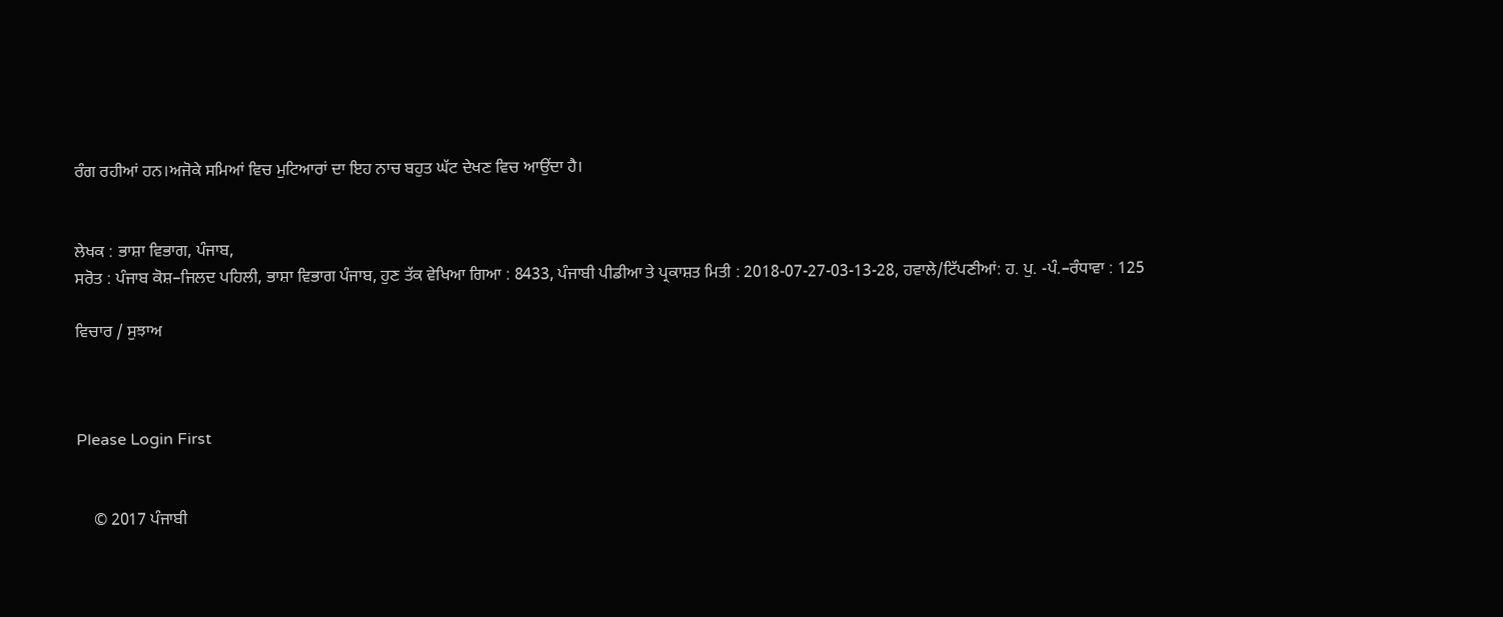ਰੰਗ ਰਹੀਆਂ ਹਨ।ਅਜੋਕੇ ਸਮਿਆਂ ਵਿਚ ਮੁਟਿਆਰਾਂ ਦਾ ਇਹ ਨਾਚ ਬਹੁਤ ਘੱਟ ਦੇਖਣ ਵਿਚ ਆਉਂਦਾ ਹੈ।


ਲੇਖਕ : ਭਾਸ਼ਾ ਵਿਭਾਗ, ਪੰਜਾਬ,
ਸਰੋਤ : ਪੰਜਾਬ ਕੋਸ਼–ਜਿਲਦ ਪਹਿਲੀ, ਭਾਸ਼ਾ ਵਿਭਾਗ ਪੰਜਾਬ, ਹੁਣ ਤੱਕ ਵੇਖਿਆ ਗਿਆ : 8433, ਪੰਜਾਬੀ ਪੀਡੀਆ ਤੇ ਪ੍ਰਕਾਸ਼ਤ ਮਿਤੀ : 2018-07-27-03-13-28, ਹਵਾਲੇ/ਟਿੱਪਣੀਆਂ: ਹ. ਪੁ. -ਪੰ.–ਰੰਧਾਵਾ : 125

ਵਿਚਾਰ / ਸੁਝਾਅ



Please Login First


    © 2017 ਪੰਜਾਬੀ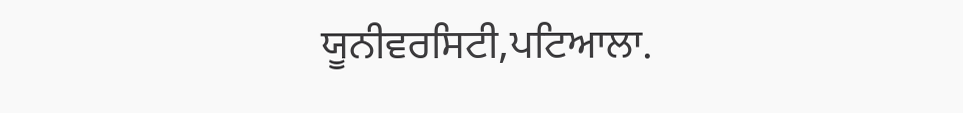ਯੂਨੀਵਰਸਿਟੀ,ਪਟਿਆਲਾ.